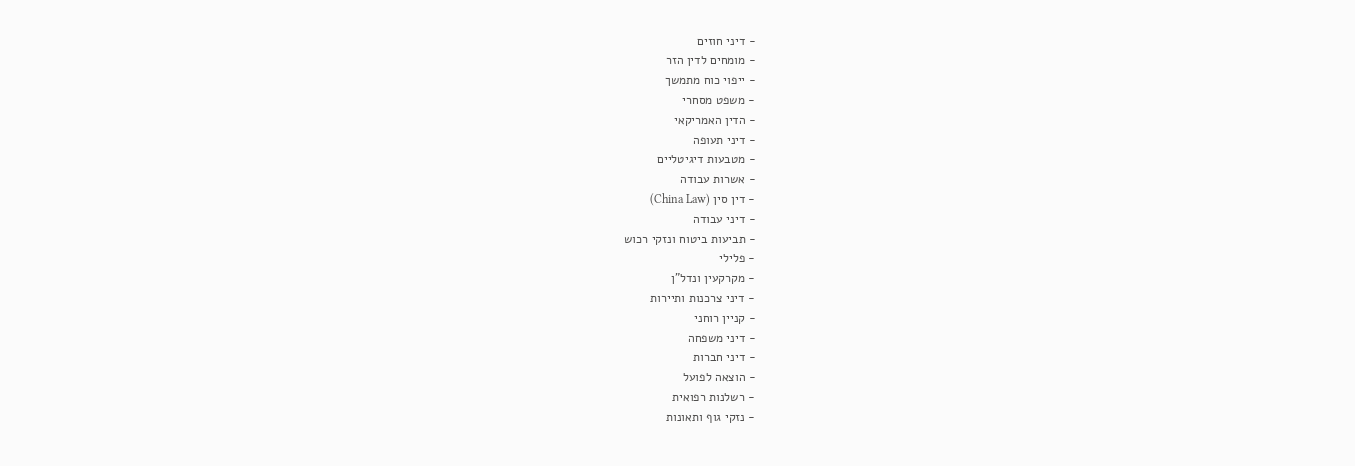- דיני חוזים
- מומחים לדין הזר
- ייפוי כוח מתמשך
- משפט מסחרי
- הדין האמריקאי
- דיני תעופה
- מטבעות דיגיטליים
- אשרות עבודה
- דין סין (China Law)
- דיני עבודה
- תביעות ביטוח ונזקי רכוש
- פלילי
- מקרקעין ונדל"ן
- דיני צרכנות ותיירות
- קניין רוחני
- דיני משפחה
- דיני חברות
- הוצאה לפועל
- רשלנות רפואית
- נזקי גוף ותאונות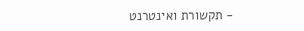- תקשורת ואינטרנט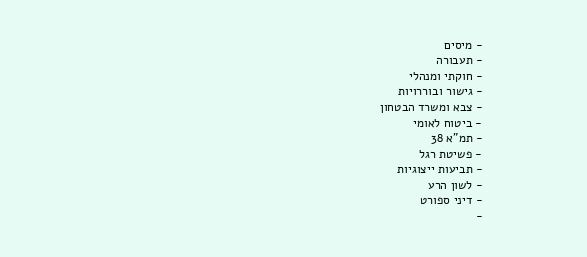- מיסים
- תעבורה
- חוקתי ומנהלי
- גישור ובוררויות
- צבא ומשרד הבטחון
- ביטוח לאומי
- תמ"א 38
- פשיטת רגל
- תביעות ייצוגיות
- לשון הרע
- דיני ספורט
-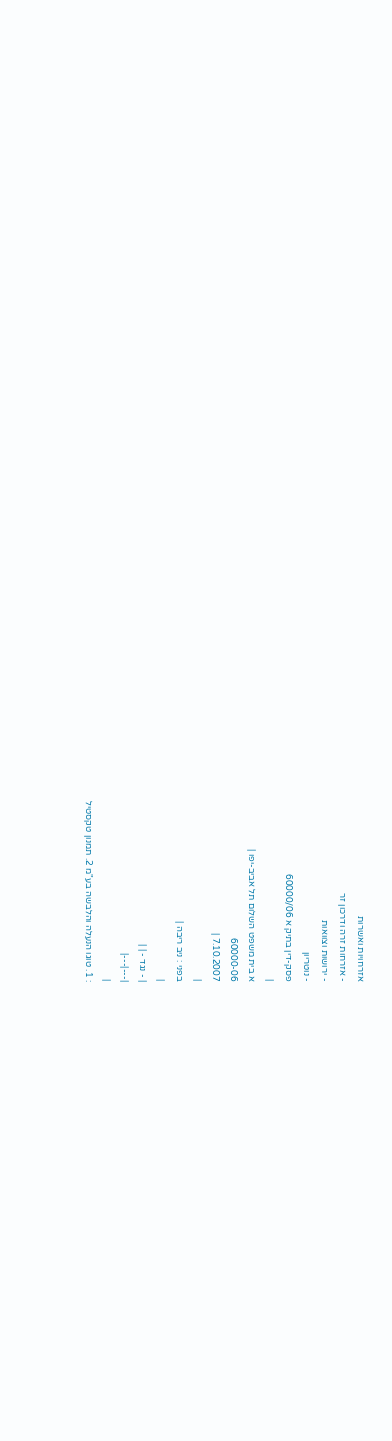אזרחויות ואשרות
- אזרחות זרה ודרכון זר
- ירושות וצוואות
- נוטריון
פסק-דין בתיק א 60000/06
|
א בית משפט השלום תל אביב-יפו |
60000-06
7.10.2007 |
|
בפני : ניב ריבה |
|
| - נגד - | |
|---|---|
|
: 1. טוגו הנעלה והלבשה בע"מ 2. תמנון טקסטיל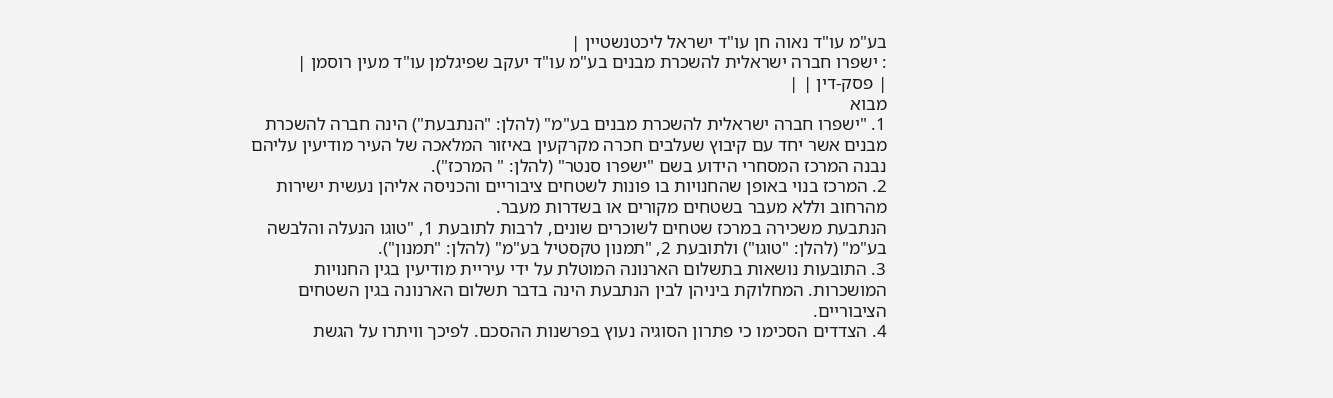בע"מ עו"ד נאוה חן עו"ד ישראל ליכטנשטיין |
: ישפרו חברה ישראלית להשכרת מבנים בע"מ עו"ד יעקב שפיגלמן עו"ד מעין רוסמן |
| פסק-דין | |
מבוא
1. "ישפרו חברה ישראלית להשכרת מבנים בע"מ" (להלן: "הנתבעת") הינה חברה להשכרת מבנים אשר יחד עם קיבוץ שעלבים חכרה מקרקעין באיזור המלאכה של העיר מודיעין עליהם נבנה המרכז המסחרי הידוע בשם "ישפרו סנטר" (להלן: " המרכז").
2. המרכז בנוי באופן שהחנויות בו פונות לשטחים ציבוריים והכניסה אליהן נעשית ישירות מהרחוב וללא מעבר בשטחים מקורים או בשדרות מעבר.
הנתבעת משכירה במרכז שטחים לשוכרים שונים, לרבות לתובעת 1, "טוגו הנעלה והלבשה בע"מ" (להלן: "טוגו") ולתובעת 2, "תמנון טקסטיל בע"מ" (להלן: "תמנון").
3. התובעות נושאות בתשלום הארנונה המוטלת על ידי עיריית מודיעין בגין החנויות המושכרות. המחלוקת ביניהן לבין הנתבעת הינה בדבר תשלום הארנונה בגין השטחים הציבוריים.
4. הצדדים הסכימו כי פתרון הסוגיה נעוץ בפרשנות ההסכם. לפיכך וויתרו על הגשת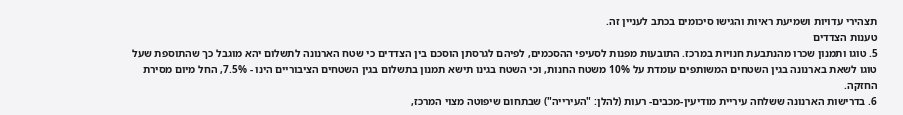תצהירי עדויות ושמיעת ראיות והגישו סיכומים בכתב לעניין זה.
טענות הצדדים
5. טוגו ותמנון שכרו מהנתבעת חנויות במרכז. התובעות מפנות לסעיפי ההסכמים, לפיהם לגרסתן הוסכם בין הצדדים כי שטח הארנונה לתשלום יהא מוגבל כך שהתוספת שעל טוגו לשאת בארנונה בגין השטחים המשותפים עומדת על 10% משטח החנות, וכי השטח בגינו תישא תמנון בתשלום בגין השטחים הציבוריים הינו - 7.5%, החל מיום מסירת החזקה.
6. בדרישות הארנונה ששלחה עיריית מודיעין-מכבים- רעות (להלן: "העירייה") שבתחום שיפוטה מצוי המרכז,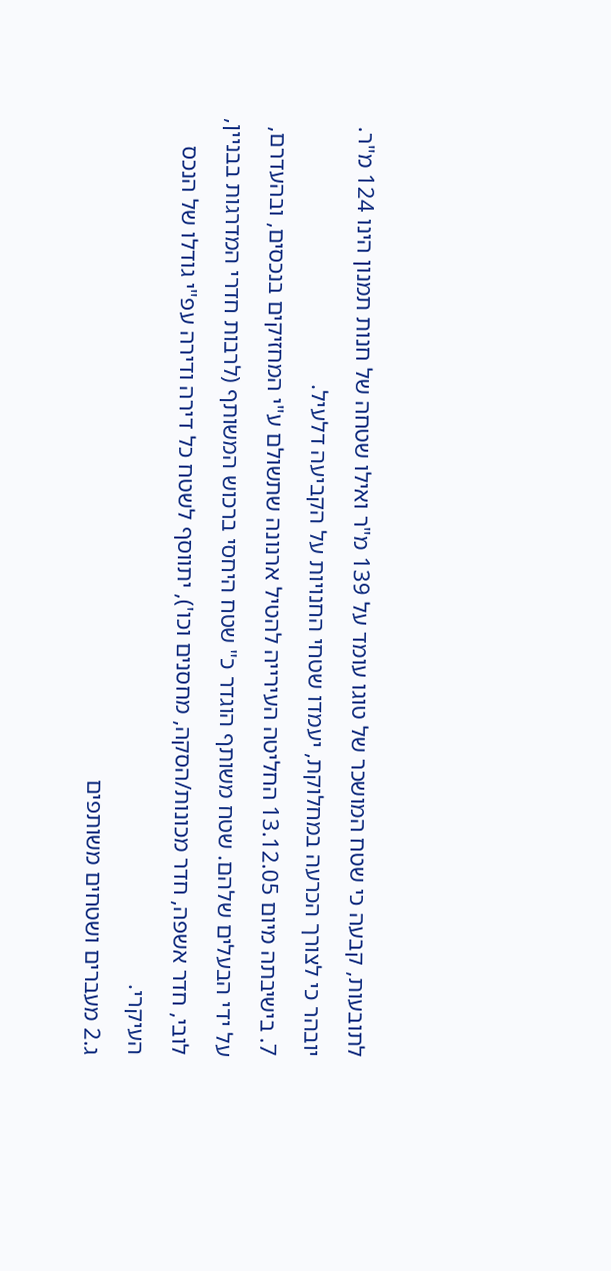לתובעות, קבעה כי שטח המושכר של טוגו עומד על 139 מ"ר ואילו שטחה של חנות תמנון הינו 124 מ"ר. יובהר כי לצורך הכרעה במחלוקת, יעמדו שטחי החנויות על הקביעה דלעיל.
7. בישיבתה מיום 13.12.05 החליטה העירייה להטיל ארנונה שתשולם ע"י המחזיקים בנכסים, ובהעדרם, על ידי הבעלים שלהם. שטח משותף הוגדר כ" שטח היחסי ברכוש המשותף (לרבות חדרי המדרגות בבניין, לובי, חדר אשפה, חדר מכונות/הסקה, מחסנים וכו'), יתווסף לשטח כל דירה ודירה עפ"י גודלו של הנכס העיקרי.
ג.2 מעברים ושטחים משותפים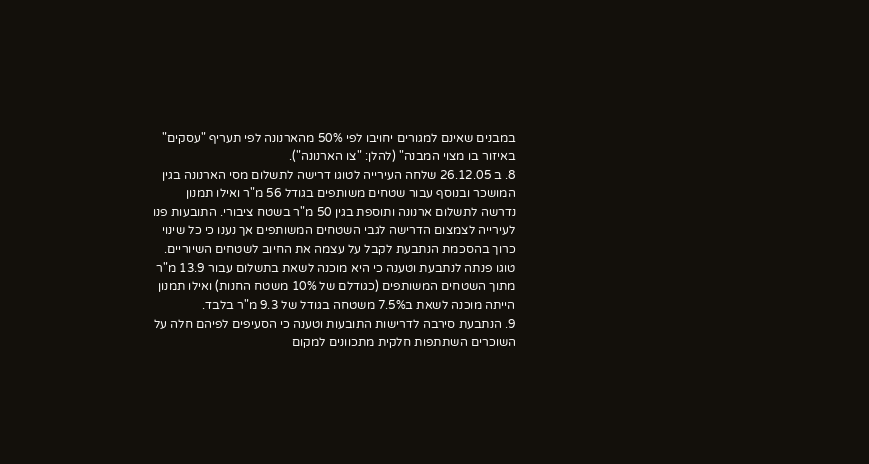במבנים שאינם למגורים יחויבו לפי 50% מהארנונה לפי תעריף "עסקים" באיזור בו מצוי המבנה" (להלן: "צו הארנונה").
8. ב 26.12.05 שלחה העירייה לטוגו דרישה לתשלום מסי הארנונה בגין המושכר ובנוסף עבור שטחים משותפים בגודל 56 מ"ר ואילו תמנון נדרשה לתשלום ארנונה ותוספת בגין 50 מ"ר בשטח ציבורי. התובעות פנו לעירייה לצמצום הדרישה לגבי השטחים המשותפים אך נענו כי כל שינוי כרוך בהסכמת הנתבעת לקבל על עצמה את החיוב לשטחים השיוריים. טוגו פנתה לנתבעת וטענה כי היא מוכנה לשאת בתשלום עבור 13.9 מ"ר מתוך השטחים המשותפים (כגודלם של 10% משטח החנות) ואילו תמנון הייתה מוכנה לשאת ב7.5% משטחה בגודל של 9.3 מ"ר בלבד.
9. הנתבעת סירבה לדרישות התובעות וטענה כי הסעיפים לפיהם חלה על השוכרים השתתפות חלקית מתכוונים למקום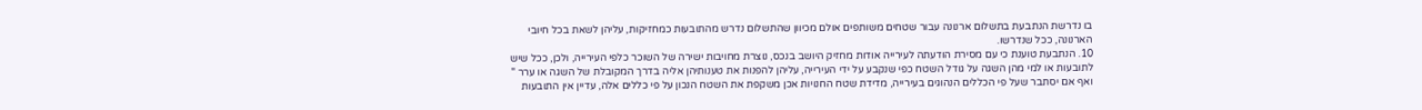בו נדרשת הנתבעת בתשלום ארנונה עבור שטחים משותפים אולם מכיוון שהתשלום נדרש מהתובעות כמחזיקות, עליהן לשאת בכל חיובי הארנונה, ככל שנדרשו.
10. הנתבעת טוענת כי עם מסירת הודעתה לעירייה אודות מחזיק היושב בנכס, נוצרת מחויבות ישירה של השוכר כלפי העירייה, ולכן, ככל שיש לתובעות או למי מהן השגה על גודל השטח כפי שנקבע על ידי העירייה, עליהן להפנות את טענותיהן אליה בדרך המקובלת של השגה או ערר " ואף אם יסתבר שעל פי הכללים הנהוגים בעירייה, מדידת שטח החנויות אכן משקפת את השטח הנכון על פי כללים אלה, עדיין אין התובעות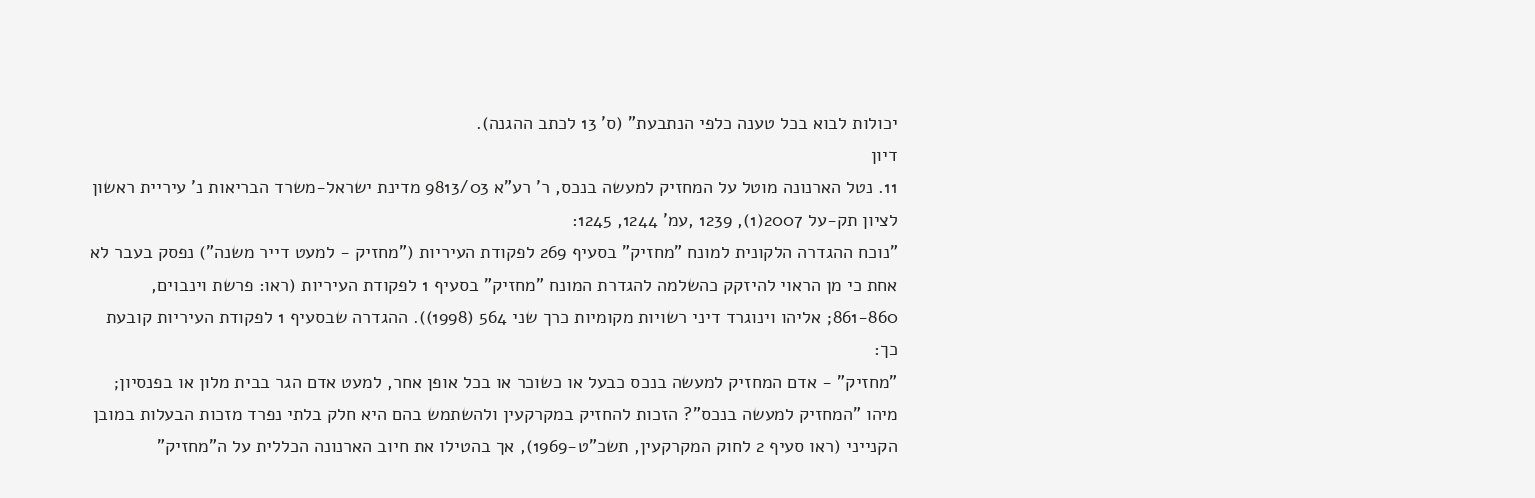יכולות לבוא בכל טענה כלפי הנתבעת" (ס' 13 לכתב ההגנה).
דיון
11. נטל הארנונה מוטל על המחזיק למעשה בנכס, ר' רע"א 9813/03 מדינת ישראל-משרד הבריאות נ' עיריית ראשון לציון תק-על 2007(1), 1239 ,עמ' 1244, 1245:
"נוכח ההגדרה הלקונית למונח "מחזיק" בסעיף 269 לפקודת העיריות ("מחזיק - למעט דייר משנה") נפסק בעבר לא אחת כי מן הראוי להיזקק כהשלמה להגדרת המונח "מחזיק" בסעיף 1 לפקודת העיריות (ראו: פרשת וינבוים, 861-860; אליהו וינוגרד דיני רשויות מקומיות כרך שני 564 (1998)). ההגדרה שבסעיף 1 לפקודת העיריות קובעת כך:
"מחזיק" - אדם המחזיק למעשה בנכס כבעל או כשוכר או בכל אופן אחר, למעט אדם הגר בבית מלון או בפנסיון;
מיהו "המחזיק למעשה בנכס"? הזכות להחזיק במקרקעין ולהשתמש בהם היא חלק בלתי נפרד מזכות הבעלות במובן הקנייני (ראו סעיף 2 לחוק המקרקעין, תשכ"ט-1969), אך בהטילו את חיוב הארנונה הכללית על ה"מחזיק"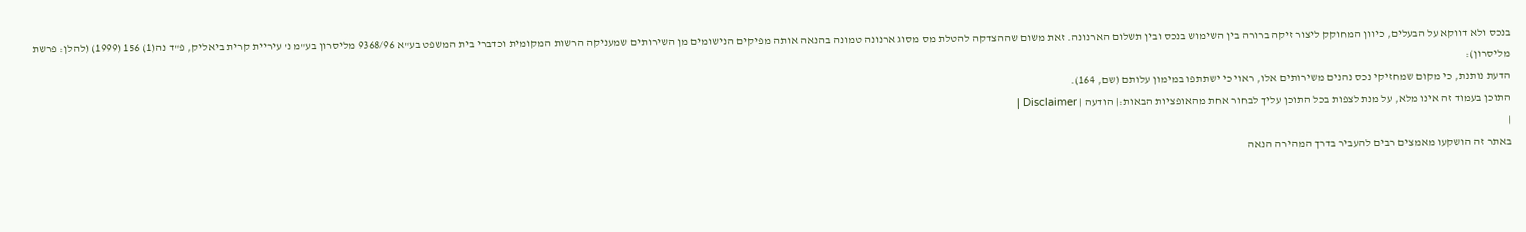בנכס ולא דווקא על הבעלים, כיוון המחוקק ליצור זיקה ברורה בין השימוש בנכס ובין תשלום הארנונה. זאת משום שההצדקה להטלת מס מסוג ארנונה טמונה בהנאה אותה מפיקים הנישומים מן השירותים שמעניקה הרשות המקומית וכדברי בית המשפט בע"א 9368/96 מליסרון בע"מ נ' עיריית קרית ביאליק, פ"ד נה(1) 156 (1999) (להלן: פרשת מליסרון):
הדעת נותנת, כי מקום שמחזיקי נכס נהנים משירותים אלו, ראוי כי ישתתפו במימון עלותם (שם, 164).
התוכן בעמוד זה אינו מלא, על מנת לצפות בכל התוכן עליך לבחור אחת מהאופציות הבאות:| הודעה | Disclaimer |
|
באתר זה הושקעו מאמצים רבים להעביר בדרך המהירה הנאה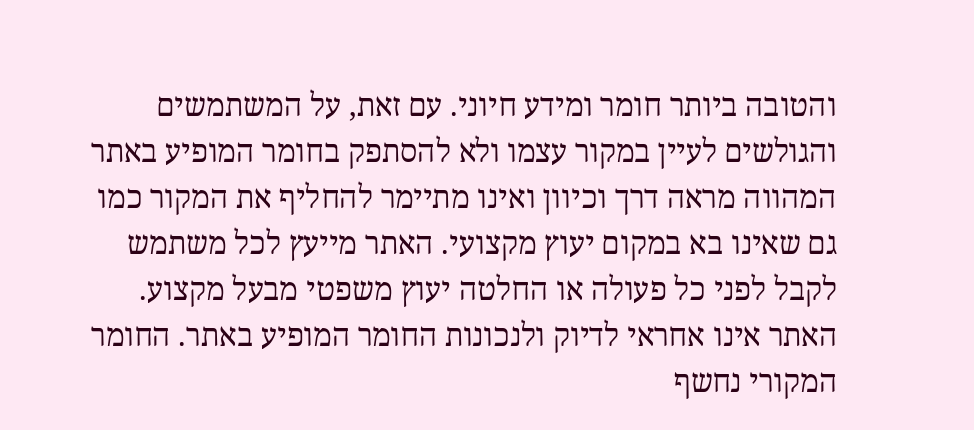והטובה ביותר חומר ומידע חיוני. עם זאת, על המשתמשים והגולשים לעיין במקור עצמו ולא להסתפק בחומר המופיע באתר המהווה מראה דרך וכיוון ואינו מתיימר להחליף את המקור כמו גם שאינו בא במקום יעוץ מקצועי. האתר מייעץ לכל משתמש לקבל לפני כל פעולה או החלטה יעוץ משפטי מבעל מקצוע. האתר אינו אחראי לדיוק ולנכונות החומר המופיע באתר. החומר המקורי נחשף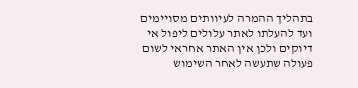בתהליך ההמרה לעיוותים מסויימים ועד להעלתו לאתר עלולים ליפול אי דיוקים ולכן אין האתר אחראי לשום פעולה שתעשה לאחר השימוש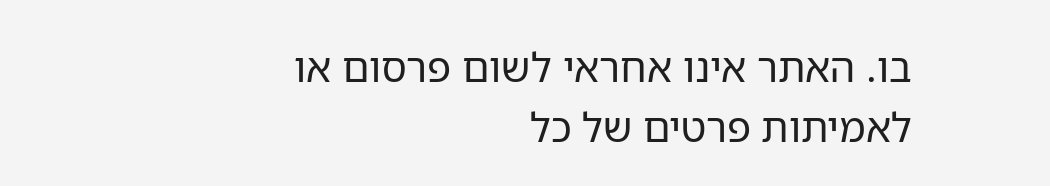בו. האתר אינו אחראי לשום פרסום או לאמיתות פרטים של כל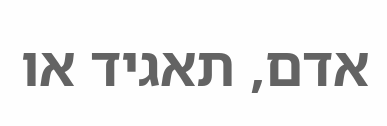אדם, תאגיד או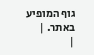גוף המופיע באתר. |
|